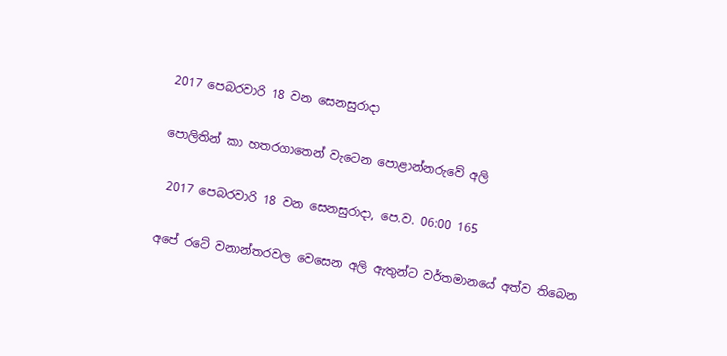2017 පෙබරවාරි 18 වන සෙනසුරාදා

පොලිතින් කා හතරගාතෙන් වැටෙන පොළාන්නරුවේ අලි

 2017 පෙබරවාරි 18 වන සෙනසුරාදා, පෙ.ව. 06:00 165

අපේ රටේ වනාන්තරවල වෙසෙන අලි ඇතුන්ට වර්තමානයේ අත්ව තිබෙන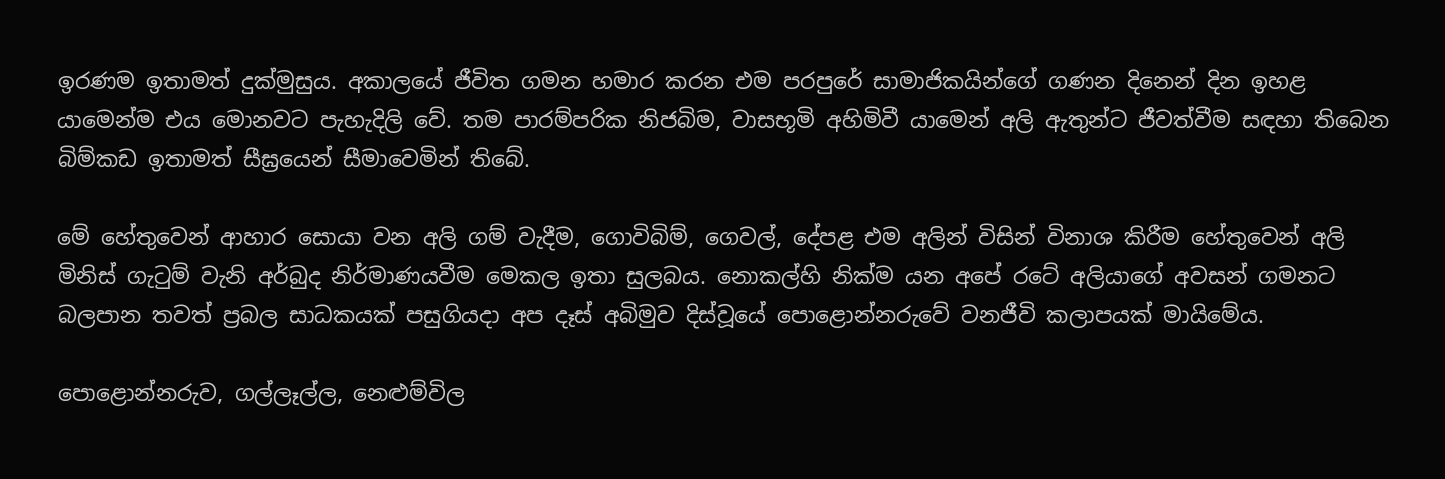ඉරණම ඉතාමත් දුක්මුසුය. අකාලයේ ජීවිත ගමන හමාර කරන එම පරපුරේ සාමාජිකයින්ගේ ගණන දිනෙන් දින ඉහළ යාමෙන්ම එය මොනවට පැහැදිලි වේ. තම පාරම්පරික නිජබිම, වාසභූමි අහිමිවී යාමෙන් අලි ඇතුන්ට ජීවත්වීම සඳහා තිබෙන බිම්කඩ ඉතාමත් සීඝ්‍රයෙන් සීමාවෙමින් තිබේ.

මේ හේතුවෙන් ආහාර සොයා වන අලි ගම් වැදීම, ගොවිබිම්, ගෙවල්, දේපළ එම අලින් විසින් විනාශ කිරීම හේතුවෙන් අලි මිනිස් ගැටුම් වැනි අර්බුද නිර්මාණයවීම මෙකල ඉතා සුලබය. නොකල්හි නික්ම යන අපේ රටේ අලියාගේ අවසන් ගමනට බලපාන තවත් ප්‍රබල සාධකයක් පසුගියදා අප දෑස් අබිමුව දිස්වූයේ පොළොන්නරුවේ වනජීවි කලාපයක් මායිමේය.

පොළොන්නරුව, ගල්ලෑල්ල, නෙළුම්විල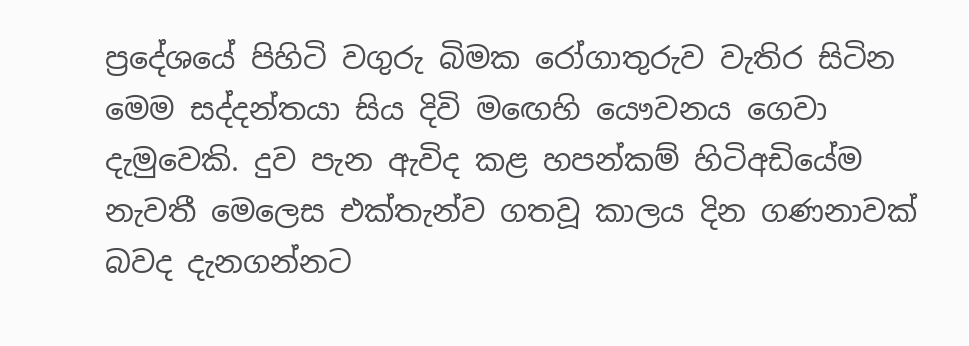ප්‍රදේශයේ පිහිටි වගුරු බිමක රෝගාතුරුව වැතිර සිටින මෙම සද්දන්තයා සිය දිවි මඟෙහි යෞවනය ගෙවා දැමුවෙකි. දුව පැන ඇවිද කළ හපන්කම් හිටිඅඩියේම නැවතී මෙලෙස එක්තැන්ව ගතවූ කාලය දින ගණනාවක් බවද දැනගන්නට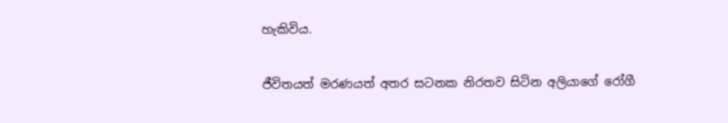හැකිවිය.

ජීවිතයත් මරණයත් අතර සටනක නිරතව සිටින අලියාගේ රෝගී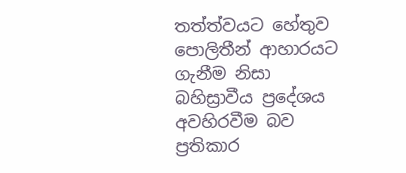තත්ත්වයට හේතුව පොලිතීන් ආහාරයට ගැනීම නිසා බහිස්‍රාවීය ප්‍රදේශය අවහිරවීම බව ප්‍රතිකාර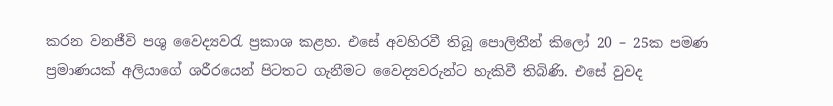කරන වනජීවි පශු වෛද්‍යවරැ ප්‍රකාශ කළහ. එසේ අවහිරවී තිබූ පොලිතීන් කිලෝ 20 – 25ක පමණ ප්‍රමාණයක් අලියාගේ ශරීරයෙන් පිටතට ගැනීමට වෛද්‍යවරුන්ට හැකිවී තිබිණි. එසේ වුවද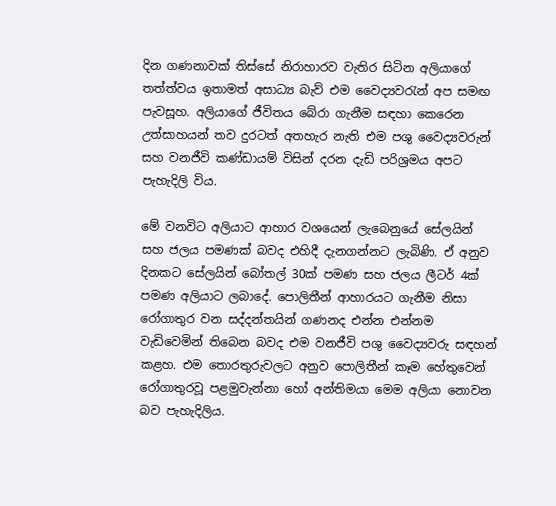දින ගණනාවක් තිස්සේ නිරාහාරව වැතිර සිටින අලියාගේ තත්ත්වය ඉතාමත් අසාධ්‍ය බැව් එම වෛද්‍යවරැන් අප සමඟ පැවසූහ. අලියාගේ ජීවිතය බේරා ගැනීම සඳහා කෙරෙන උත්සාහයන් තව දුරටත් අතහැර නැති එම පශු වෛද්‍යවරුන් සහ වනජීවි කණ්ඩායම් විසින් දරන දැඩි පරිශ්‍රමය අපට පැහැදිලි විය.

මේ වනවිට අලියාට ආහාර වශයෙන් ලැබෙනුයේ සේලයින් සහ ජලය පමණක් බවද එහිදී දැනගන්නට ලැබිණි. ඒ අනුව දිනකට සේලයින් බෝතල් 30ක් පමණ සහ ජලය ලීටර් 4ක් පමණ අලියාට ලබාදේ. පොලිතීන් ආහාරයට ගැනීම නිසා රෝගාතුර වන සද්දන්තයින් ගණනද එන්න එන්නම වැඩිවෙමින් තිබෙන බවද එම වනජීවි පශු වෛද්‍යවරු සඳහන් කළහ. එම තොරතුරුවලට අනුව පොලිතීන් කෑම හේතුවෙන් රෝගාතුරවූ පළමුවැන්නා හෝ අන්තිමයා මෙම අලියා නොවන බව පැහැදිලිය.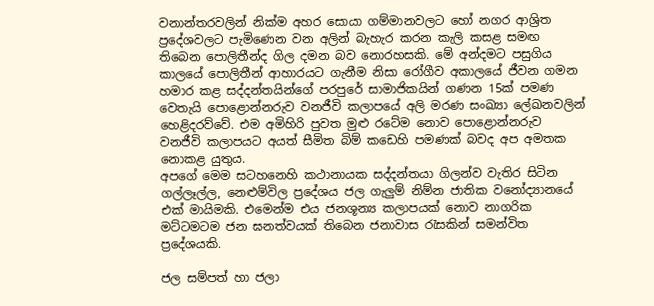වනාන්තරවලින් නික්ම අහර සොයා ගම්මානවලට හෝ නගර ආශ්‍රිත ප්‍රදේශවලට පැමිණෙන වන අලින් බැහැර කරන කැලි කසළ සමඟ තිබෙන පොලිතීන්ද ගිල දමන බව නොරහසකි. මේ අන්දමට පසුගිය කාලයේ පොලිතීන් ආහාරයට ගැනීම නිසා රෝගීව අකාලයේ ජීවන ගමන හමාර කළ සද්දන්තයින්ගේ පරපුරේ සාමාජිකයින් ගණන 15ක් පමණ වෙතැයි පොළොන්නරුව වනජීවි කලාපයේ අලි මරණ සංඛ්‍යා ලේඛනවලින් හෙළිදරව්වේ. එම අමිහිරි පුවත මුළු රටේම නොව පොළොන්නරුව වනජීවි කලාපයට අයත් සීමිත බිම් කඩෙහි පමණක් බවද අප අමතක නොකළ යුතුය.
අපගේ මෙම සටහනෙහි කථානායක සද්දන්තයා ගිලන්ව වැතිර සිටින ගල්ලෑල්ල, නෙළුම්විල ප්‍රදේශය ජල ගැලුම් නිම්න ජාතික වනෝද්‍යානයේ එක් මායිමකි. එමෙන්ම එය ජනශූන්‍ය කලාපයක් නොව නාගරික මට්ටමටම ජන ඝනත්වයක් තිබෙන ජනාවාස රැසකින් සමන්විත ප්‍රදේශයකි.

ජල සම්පත් හා ජලා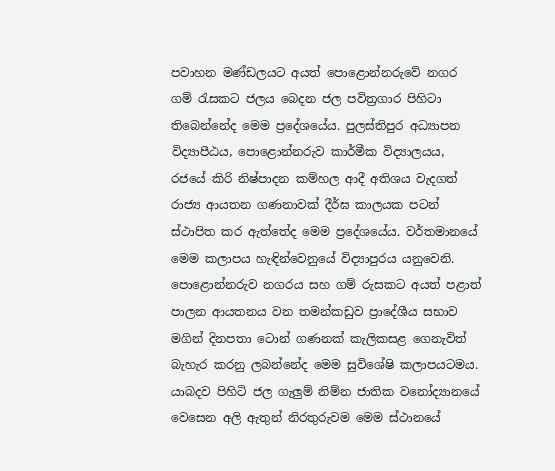පවාහන මණ්ඩලයට අයත් පොළොන්නරුවේ නගර ගම් රැසකට ජලය බෙදන ජල පවිත්‍රගාර පිහිටා තිබෙන්නේද මෙම ප්‍රදේශයේය. පුලස්තිපුර අධ්‍යාපන විද්‍යාපීඨය, පොළොන්නරුව කාර්මීක විද්‍යාලයය, රජයේ කිරි නිෂ්පාදන කම්හල ආදී අතිශය වැදගත් රාජ්‍ය ආයතන ගණනාවක් දීර්ඝ කාලයක පටන් ස්ථාපිත කර ඇත්තේද මෙම ප්‍රදේශයේය. වර්තමානයේ මෙම කලාපය හැඳින්වෙනුයේ විද්‍යාපුරය යනුවෙනි. පොළොන්නරුව නගරය සහ ගම් රුසකට අයත් පළාත් පාලන ආයතනය වන තමන්කඩුව ප්‍රාදේශීය සභාව මගින් දිනපතා ටොන් ගණනක් කැලිකසළ ගෙනැවිත් බැහැර කරනු ලබන්නේද මෙම සුවිශේෂි කලාපයටමය. යාබදව පිහිටි ජල ගැලුම් නිම්න ජාතික වනෝද්‍යානයේ වෙසෙන අලි ඇතුන් නිරතුරුවම මෙම ස්ථානයේ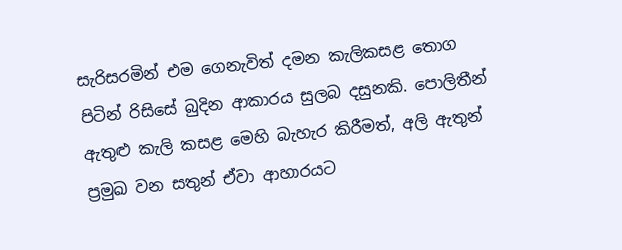සැරිසරමින් එම ගෙනැවිත් දමන කැලිකසළ තොග පිටින් රිසිසේ බුදින ආකාරය සුලබ දසුනකි. පොලිතීන් ඇතුළු කැලි කසළ මෙහි බැහැර කිරීමත්, අලි ඇතුන් ප්‍රමුඛ වන සතුන් ඒවා ආහාරයට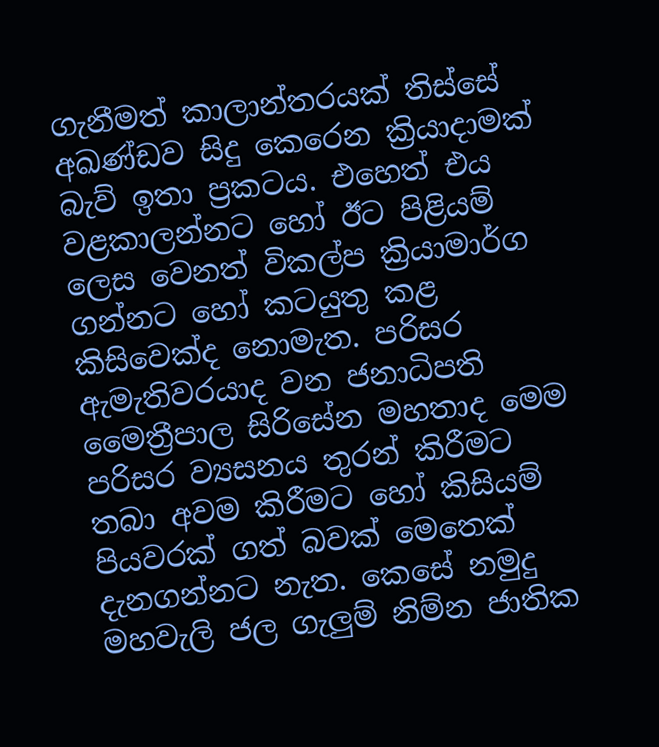ගැනීමත් කාලාන්තරයක් තිස්සේ අඛණ්ඩව සිදු කෙරෙන ක්‍රියාදාමක් බැව් ඉතා ප්‍රකටය. එහෙත් එය වළකාලන්නට හෝ ඊට පිළියම් ලෙස වෙනත් විකල්ප ක්‍රියාමාර්ග ගන්නට හෝ කටයුතු කළ කිසිවෙක්ද නොමැත. පරිසර ඇමැතිවරයාද වන ජනාධිපති මෛත්‍රීපාල සිරිසේන මහතාද මෙම පරිසර ව්‍යසනය තුරන් කිරීමට තබා අවම කිරීමට හෝ කිසියම් පියවරක් ගත් බවක් මෙතෙක් දැනගන්නට නැත. කෙසේ නමුදු මහවැලි ජල ගැලුම් නිම්න ජාතික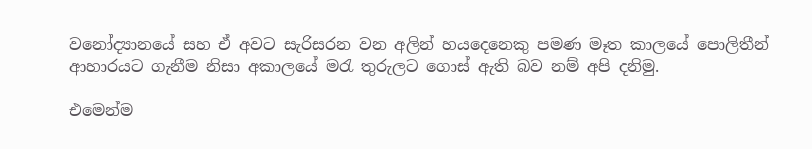වනෝද්‍යානයේ සහ ඒ අවට සැරිසරන වන අලින් හයදෙනෙකු පමණ මෑත කාලයේ පොලිතීන් ආහාරයට ගැනීම නිසා අකාලයේ මරැ තුරුලට ගොස් ඇති බව නම් අපි දනිමු.

එමෙන්ම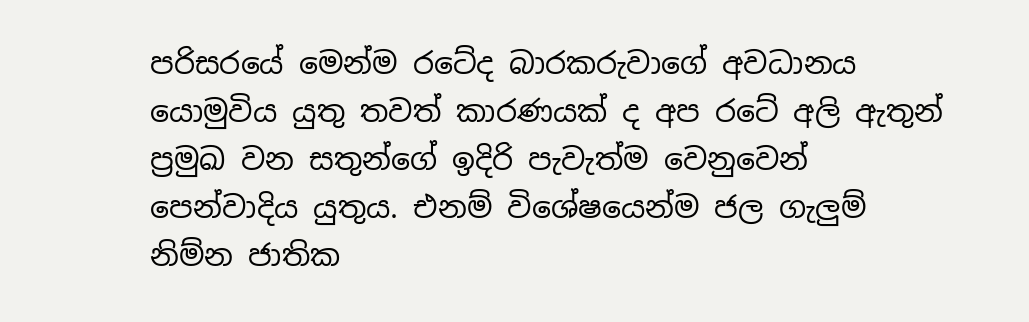පරිසරයේ මෙන්ම රටේද බාරකරුවාගේ අවධානය යොමුවිය යුතු තවත් කාරණයක් ද අප රටේ අලි ඇතුන් ප්‍රමුඛ වන සතුන්ගේ ඉදිරි පැවැත්ම වෙනුවෙන් පෙන්වාදිය යුතුය. එනම් විශේෂයෙන්ම ජල ගැලුම් නිම්න ජාතික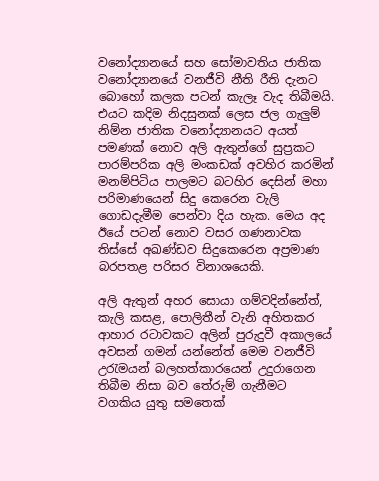වනෝද්‍යානයේ සහ සෝමාවතිය ජාතික වනෝද්‍යානයේ වනජීවි නීති රීති දැනට බොහෝ කලක පටන් කැලෑ වැද තිබීමයි. එයට කදිම නිදසුනක් ලෙස ජල ගැලුම් නිම්න ජාතික වනෝද්‍යානයට අයත් පමණක් නොව අලි ඇතුන්ගේ සුප්‍රකට පාරම්පරික අලි මංකඩක් අවහිර කරමින් මනම්පිටිය පාලමට බටහිර දෙසින් මහා පරිමාණයෙන් සිදු කෙරෙන වැලි ගොඩදැමීම පෙන්වා දිය හැක. මෙය අද ඊයේ පටන් නොව වසර ගණනාවක තිස්සේ අඛණ්ඩව සිදුකෙරෙන අප්‍රමාණ බරපතළ පරිසර විනාශයෙකි.

අලි ඇතුන් අහර සොයා ගම්වදින්නේත්, කැලි කසළ, පොලිතීන් වැනි අහිතකර ආහාර රටාවකට අලින් පුරුදුවී අකාලයේ අවසන් ගමන් යන්නේත් මෙම වනජීවි උරැමයන් බලහත්කාරයෙන් උදුරාගෙන තිබීම නිසා බව තේරුම් ගැනීමට වගකිය යුතු සමතෙක්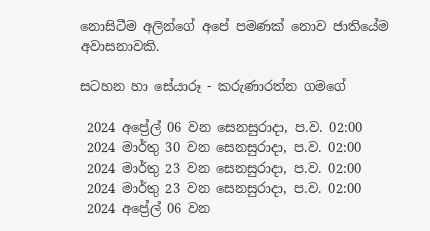නොසිටීම අලින්ගේ අපේ පමණක් නොව ජාතියේම අවාසනාවකි.

සටහන හා සේයාරූ - කරුණාරත්න ගමගේ

 2024 අප්‍රේල් 06 වන සෙනසුරාදා, ප.ව. 02:00
 2024 මාර්තු 30 වන සෙනසුරාදා, ප.ව. 02:00
 2024 මාර්තු 23 වන සෙනසුරාදා, ප.ව. 02:00
 2024 මාර්තු 23 වන සෙනසුරාදා, ප.ව. 02:00
 2024 අප්‍රේල් 06 වන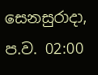සෙනසුරාදා, ප.ව. 02:00